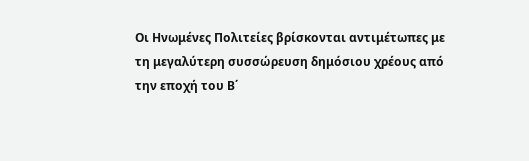Οι Ηνωμένες Πολιτείες βρίσκονται αντιμέτωπες με τη μεγαλύτερη συσσώρευση δημόσιου χρέους από την εποχή του Β΄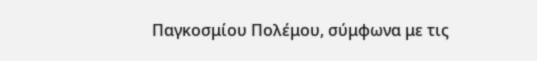Παγκοσμίου Πολέμου, σύμφωνα με τις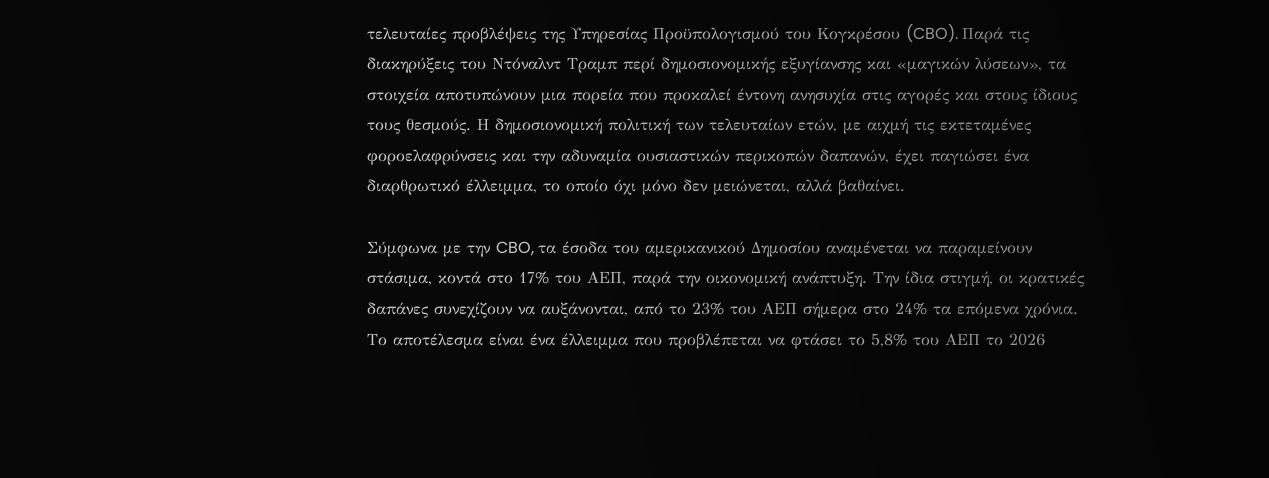τελευταίες προβλέψεις της Υπηρεσίας Προϋπολογισμού του Κογκρέσου (CBO). Παρά τις διακηρύξεις του Ντόναλντ Τραμπ περί δημοσιονομικής εξυγίανσης και «μαγικών λύσεων», τα στοιχεία αποτυπώνουν μια πορεία που προκαλεί έντονη ανησυχία στις αγορές και στους ίδιους τους θεσμούς. Η δημοσιονομική πολιτική των τελευταίων ετών, με αιχμή τις εκτεταμένες φοροελαφρύνσεις και την αδυναμία ουσιαστικών περικοπών δαπανών, έχει παγιώσει ένα διαρθρωτικό έλλειμμα, το οποίο όχι μόνο δεν μειώνεται, αλλά βαθαίνει.

Σύμφωνα με την CBO, τα έσοδα του αμερικανικού Δημοσίου αναμένεται να παραμείνουν στάσιμα, κοντά στο 17% του ΑΕΠ, παρά την οικονομική ανάπτυξη. Την ίδια στιγμή, οι κρατικές δαπάνες συνεχίζουν να αυξάνονται, από το 23% του ΑΕΠ σήμερα στο 24% τα επόμενα χρόνια. Το αποτέλεσμα είναι ένα έλλειμμα που προβλέπεται να φτάσει το 5,8% του ΑΕΠ το 2026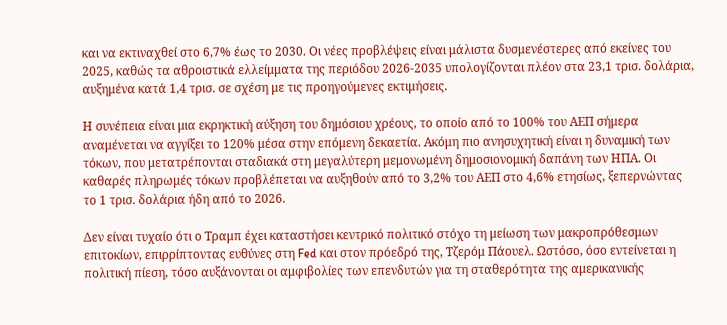και να εκτιναχθεί στο 6,7% έως το 2030. Οι νέες προβλέψεις είναι μάλιστα δυσμενέστερες από εκείνες του 2025, καθώς τα αθροιστικά ελλείμματα της περιόδου 2026-2035 υπολογίζονται πλέον στα 23,1 τρισ. δολάρια, αυξημένα κατά 1,4 τρισ. σε σχέση με τις προηγούμενες εκτιμήσεις.

Η συνέπεια είναι μια εκρηκτική αύξηση του δημόσιου χρέους, το οποίο από το 100% του ΑΕΠ σήμερα αναμένεται να αγγίξει το 120% μέσα στην επόμενη δεκαετία. Ακόμη πιο ανησυχητική είναι η δυναμική των τόκων, που μετατρέπονται σταδιακά στη μεγαλύτερη μεμονωμένη δημοσιονομική δαπάνη των ΗΠΑ. Οι καθαρές πληρωμές τόκων προβλέπεται να αυξηθούν από το 3,2% του ΑΕΠ στο 4,6% ετησίως, ξεπερνώντας το 1 τρισ. δολάρια ήδη από το 2026.

Δεν είναι τυχαίο ότι ο Τραμπ έχει καταστήσει κεντρικό πολιτικό στόχο τη μείωση των μακροπρόθεσμων επιτοκίων, επιρρίπτοντας ευθύνες στη Fed και στον πρόεδρό της, Τζερόμ Πάουελ. Ωστόσο, όσο εντείνεται η πολιτική πίεση, τόσο αυξάνονται οι αμφιβολίες των επενδυτών για τη σταθερότητα της αμερικανικής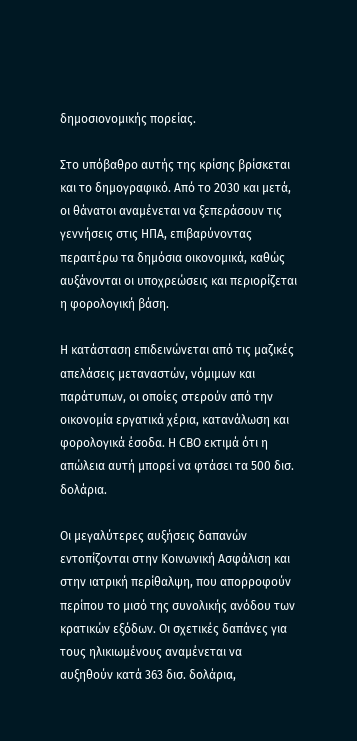δημοσιονομικής πορείας.

Στο υπόβαθρο αυτής της κρίσης βρίσκεται και το δημογραφικό. Από το 2030 και μετά, οι θάνατοι αναμένεται να ξεπεράσουν τις γεννήσεις στις ΗΠΑ, επιβαρύνοντας περαιτέρω τα δημόσια οικονομικά, καθώς αυξάνονται οι υποχρεώσεις και περιορίζεται η φορολογική βάση.

Η κατάσταση επιδεινώνεται από τις μαζικές απελάσεις μεταναστών, νόμιμων και παράτυπων, οι οποίες στερούν από την οικονομία εργατικά χέρια, κατανάλωση και φορολογικά έσοδα. Η CBO εκτιμά ότι η απώλεια αυτή μπορεί να φτάσει τα 500 δισ. δολάρια.

Οι μεγαλύτερες αυξήσεις δαπανών εντοπίζονται στην Κοινωνική Ασφάλιση και στην ιατρική περίθαλψη, που απορροφούν περίπου το μισό της συνολικής ανόδου των κρατικών εξόδων. Οι σχετικές δαπάνες για τους ηλικιωμένους αναμένεται να αυξηθούν κατά 363 δισ. δολάρια,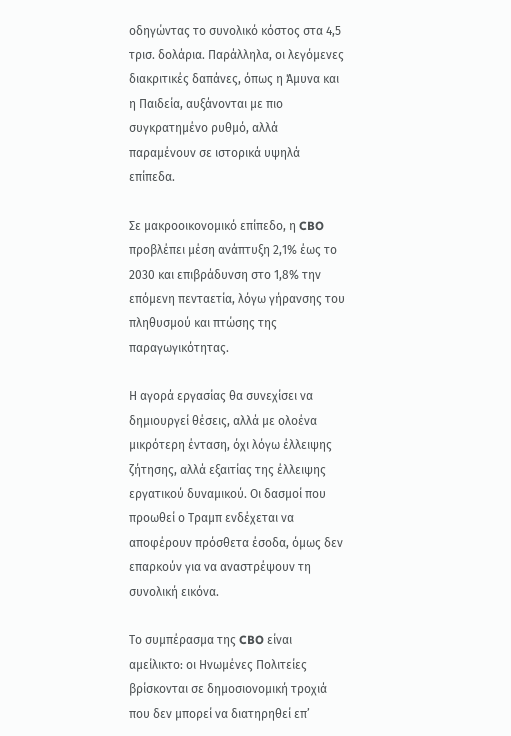οδηγώντας το συνολικό κόστος στα 4,5 τρισ. δολάρια. Παράλληλα, οι λεγόμενες διακριτικές δαπάνες, όπως η Άμυνα και η Παιδεία, αυξάνονται με πιο συγκρατημένο ρυθμό, αλλά παραμένουν σε ιστορικά υψηλά επίπεδα.

Σε μακροοικονομικό επίπεδο, η CBO προβλέπει μέση ανάπτυξη 2,1% έως το 2030 και επιβράδυνση στο 1,8% την επόμενη πενταετία, λόγω γήρανσης του πληθυσμού και πτώσης της παραγωγικότητας.

Η αγορά εργασίας θα συνεχίσει να δημιουργεί θέσεις, αλλά με ολοένα μικρότερη ένταση, όχι λόγω έλλειψης ζήτησης, αλλά εξαιτίας της έλλειψης εργατικού δυναμικού. Οι δασμοί που προωθεί ο Τραμπ ενδέχεται να αποφέρουν πρόσθετα έσοδα, όμως δεν επαρκούν για να αναστρέψουν τη συνολική εικόνα.

Το συμπέρασμα της CBO είναι αμείλικτο: οι Ηνωμένες Πολιτείες βρίσκονται σε δημοσιονομική τροχιά που δεν μπορεί να διατηρηθεί επ’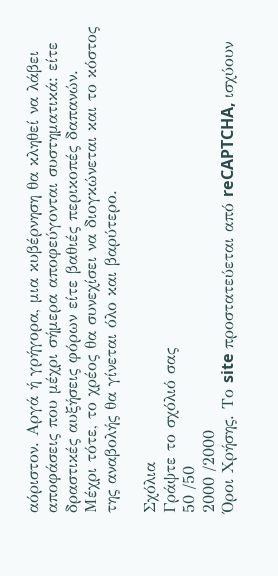αόριστον. Αργά ή γρήγορα, μια κυβέρνηση θα κληθεί να λάβει αποφάσεις που μέχρι σήμερα αποφεύγονται συστηματικά: είτε δραστικές αυξήσεις φόρων είτε βαθιές περικοπές δαπανών. Μέχρι τότε, το χρέος θα συνεχίσει να διογκώνεται και το κόστος της αναβολής θα γίνεται όλο και βαρύτερο.

Σχόλια
Γράψτε το σχόλιό σας
50 /50
2000 /2000
Όροι Χρήσης. Το site προστατεύεται από reCAPTCHA, ισχύουν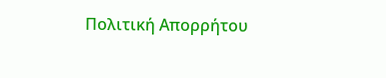Πολιτική Απορρήτου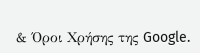& Όροι Χρήσης της Google.